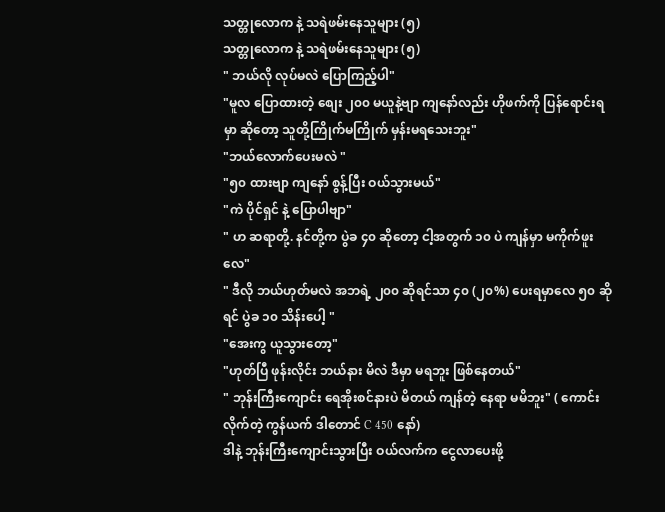သတ္တုလောက နဲ့ သရဲဖမ်းနေသူများ (၅)
သတ္တုလောက နဲ့ သရဲဖမ်းနေသူများ (၅)
" ဘယ်လို လုပ်မလဲ ပြောကြည့်ပါ"
"မူလ ပြောထားတဲ့ စျေး ၂၀၀ မယူနဲ့ဗျာ ကျနော်လည်း ဟိုဖက်ကို ပြန်ရောင်းရမှာ ဆိုတော့ သူတို့ကြိုက်မကြိုက် မှန်းမရသေးဘူး"
"ဘယ်လောက်ပေးမလဲ "
"၅၀ ထားဗျာ ကျနော် စွန့်ပြီး ဝယ်သွားမယ်"
"ကဲ ပိုင်ရှင် နဲ့ ပြောပါဗျာ"
" ဟ ဆရာတို့. နင်တို့က ပွဲခ ၄၀ ဆိုတော့ ငါ့အတွက် ၁၀ ပဲ ကျန်မှာ မကိုက်ဖူးလေ"
" ဒီလို ဘယ်ဟုတ်မလဲ အဘရဲ့ ၂၀၀ ဆိုရင်သာ ၄၀ (၂၀%) ပေးရမှာလေ ၅၀ ဆိုရင် ပွဲခ ၁၀ သိန်းပေါ့ "
"အေးကွ ယူသွားတော့"
"ဟုတ်ပြီ ဖုန်းလိုင်း ဘယ်နား မိလဲ ဒီမှာ မရဘူး ဖြစ်နေတယ်"
" ဘုန်းကြီးကျောင်း ရေအိုးစင်နားပဲ မိတယ် ကျန်တဲ့ နေရာ မမိဘူး" ( ကောင်းလိုက်တဲ့ ကွန်ယက် ဒါတောင် C 450 နော်)
ဒါနဲ့ ဘုန်းကြီးကျောင်းသွားပြီး ဝယ်လက်က ငွေလာပေးဖို့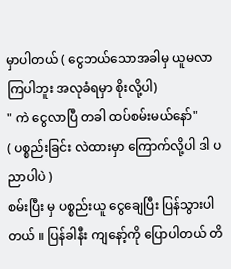မှာပါတယ် ( ငွေဘယ်သောအခါမှ ယူမလာကြပါဘူး အလုခံရမှာ စိုးလို့ပါ)
" ကဲ ငွေလာပြီ တခါ ထပ်စမ်းမယ်နော်"
( ပစ္စည်းခြင်း လဲထားမှာ ကြောက်လို့ပါ ဒါ ပညာပါပဲ )
စမ်းပြီး မှ ပစ္စည်းယူ ငွေချေပြီး ပြန်သွားပါတယ် ။ ပြန်ခါနီး ကျနော့်ကို ပြောပါတယ် တိ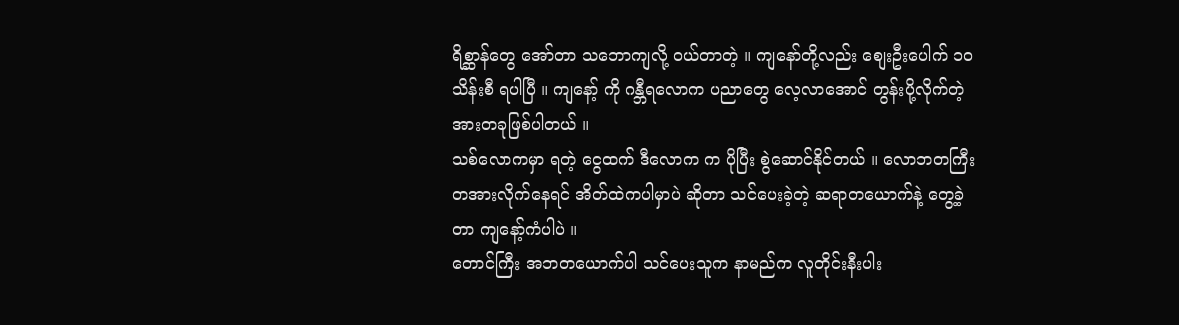ရိစ္ဆာန်တွေ အော်တာ သဘောကျလို့ ဝယ်တာတဲ့ ။ ကျနော်တို့လည်း စျေးဦးပေါက် ၁၀ သိန်းစီ ရပါပြီ ။ ကျနော့် ကို ဂန္ဘီရလောက ပညာတွေ လေ့လာအောင် တွန်းပို့လိုက်တဲ့ အားတခုဖြစ်ပါတယ် ။
သစ်လောကမှာ ရတဲ့ ငွေထက် ဒီလောက က ပိုပြီး စွဲဆောင်နိုင်တယ် ။ လောဘတကြီး တအားလိုက်နေရင် အိတ်ထဲကပါမှာပဲ ဆိုတာ သင်ပေးခဲ့တဲ့ ဆရာတယောက်နဲ့ တွေ့ခဲ့တာ ကျနော့်ကံပါပဲ ။
တောင်ကြီး အဘတယောက်ပါ သင်ပေးသူက နာမည်က လူတိုင်းနီးပါး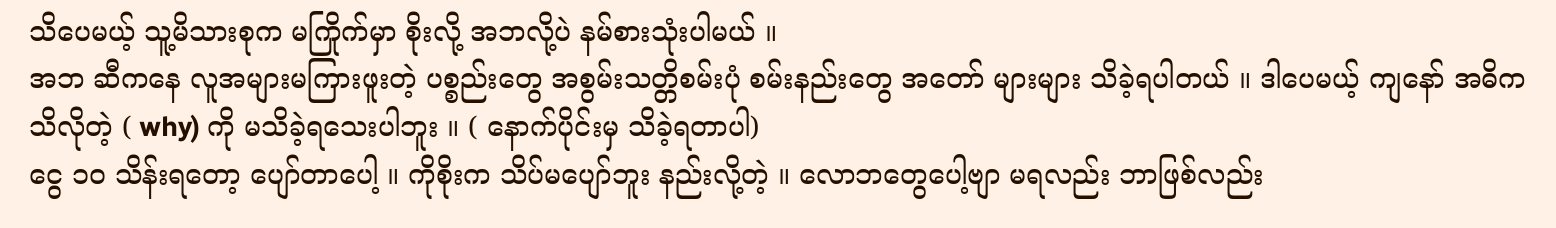သိပေမယ့် သူ့မိသားစုက မကြိုက်မှာ စိုးလို့ အဘလို့ပဲ နမ်စားသုံးပါမယ် ။
အဘ ဆီကနေ လူအများမကြားဖူးတဲ့ ပစ္စည်းတွေ အစွမ်းသတ္တိစမ်းပုံ စမ်းနည်းတွေ အတော် များများ သိခဲ့ရပါတယ် ။ ဒါပေမယ့် ကျနော် အဓိက သိလိုတဲ့ ( why) ကို မသိခဲ့ရသေးပါဘူး ။ ( နောက်ပိုင်းမှ သိခဲ့ရတာပါ)
ငွေ ၁၀ သိန်းရတော့ ပျော်တာပေါ့ ။ ကိုစိုးက သိပ်မပျော်ဘူး နည်းလို့တဲ့ ။ လောဘတွေပေါ့ဗျာ မရလည်း ဘာဖြစ်လည်း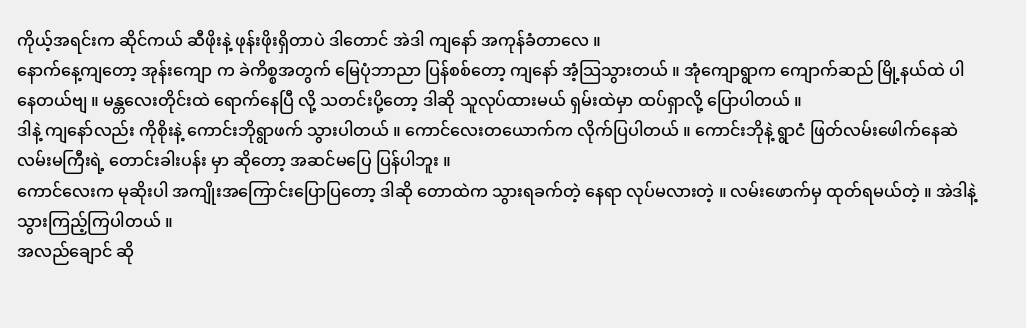ကိုယ့်အရင်းက ဆိုင်ကယ် ဆီဖိုးနဲ့ ဖုန်းဖိုးရှိတာပဲ ဒါတောင် အဲဒါ ကျနော် အကုန်ခံတာလေ ။
နောက်နေ့ကျတော့ အုန်းကျော က ခဲကိစ္စအတွက် မြေပုံဘာညာ ပြန်စစ်တော့ ကျနော် အံ့သြသွားတယ် ။ အုံကျောရွာက ကျောက်ဆည် မြို့နယ်ထဲ ပါနေတယ်ဗျ ။ မန္တလေးတိုင်းထဲ ရောက်နေပြီ လို့ သတင်းပို့တော့ ဒါဆို သူလုပ်ထားမယ် ရှမ်းထဲမှာ ထပ်ရှာလို့ ပြောပါတယ် ။
ဒါနဲ့ ကျနော်လည်း ကိုစိုးနဲ့ ကောင်းဘိုရွာဖက် သွားပါတယ် ။ ကောင်လေးတယောက်က လိုက်ပြပါတယ် ။ ကောင်းဘိုနဲ့ ရွာငံ ဖြတ်လမ်းဖေါက်နေဆဲ လမ်းမကြီးရဲ့ တောင်းခါးပန်း မှာ ဆိုတော့ အဆင်မပြေ ပြန်ပါဘူး ။
ကောင်လေးက မုဆိုးပါ အကျိုးအကြောင်းပြောပြတော့ ဒါဆို တောထဲက သွားရခက်တဲ့ နေရာ လုပ်မလားတဲ့ ။ လမ်းဖောက်မှ ထုတ်ရမယ်တဲ့ ။ အဲဒါနဲ့ သွားကြည့်ကြပါတယ် ။
အလည်ချောင် ဆို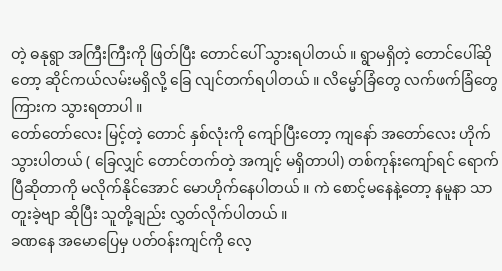တဲ့ ဓနုရွာ အကြီးကြီးကို ဖြတ်ပြီး တောင်ပေါ် သွားရပါတယ် ။ ရွာမရှိတဲ့ တောင်ပေါ်ဆိုတော့ ဆိုင်ကယ်လမ်းမရှိလို့ ခြေ လျင်တက်ရပါတယ် ။ လိမ္မော်ခြံတွေ လက်ဖက်ခြံတွေ ကြားက သွားရတာပါ ။
တော်တော်လေး မြင့်တဲ့ တောင် နှစ်လုံးကို ကျော်ပြီးတော့ ကျနော် အတော်လေး ဟိုက်သွားပါတယ် ( ခြေလျှင် တောင်တက်တဲ့ အကျင့် မရှိတာပါ) တစ်ကုန်းကျော်ရင် ရောက်ပြီဆိုတာကို မလိုက်နိုင်အောင် မောဟိုက်နေပါတယ် ။ ကဲ စောင့်မနေနဲ့တော့ နမူနာ သာ တူးခဲ့ဗျာ ဆိုပြီး သူတို့ချည်း လွှတ်လိုက်ပါတယ် ။
ခဏနေ အမောပြေမှ ပတ်ဝန်းကျင်ကို လေ့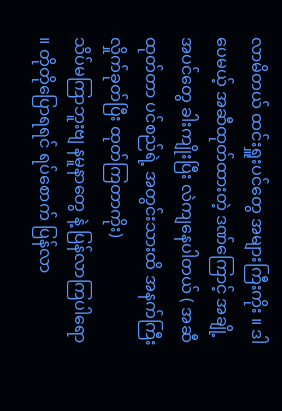လာမိတယ် ထင်းရှူးပင်တွေ အများကြီးကိုး ။ ဒါပေမယ့် အဆီထုတ်ထားတဲ့ ဒဏ်ကြောင့် အချို့အပင်တွေ ခါးကျိုးပြီး လဲကျနေပါတယ် ( အဆီထုတ်တာ ပင်စည်ရဲ့ အတွင်းသားထိ အနက်ကြီး လှိုက်ခုတ်ပြီး ထုတ်ကြတာကိုး)
သိပ်မကြာဘူးဗျ နမူနာတွေ နဲ့ ပြန်လာကြပါရော ။ တိုတိုပြောရရင် ရပ်စောက် ပြန်လာ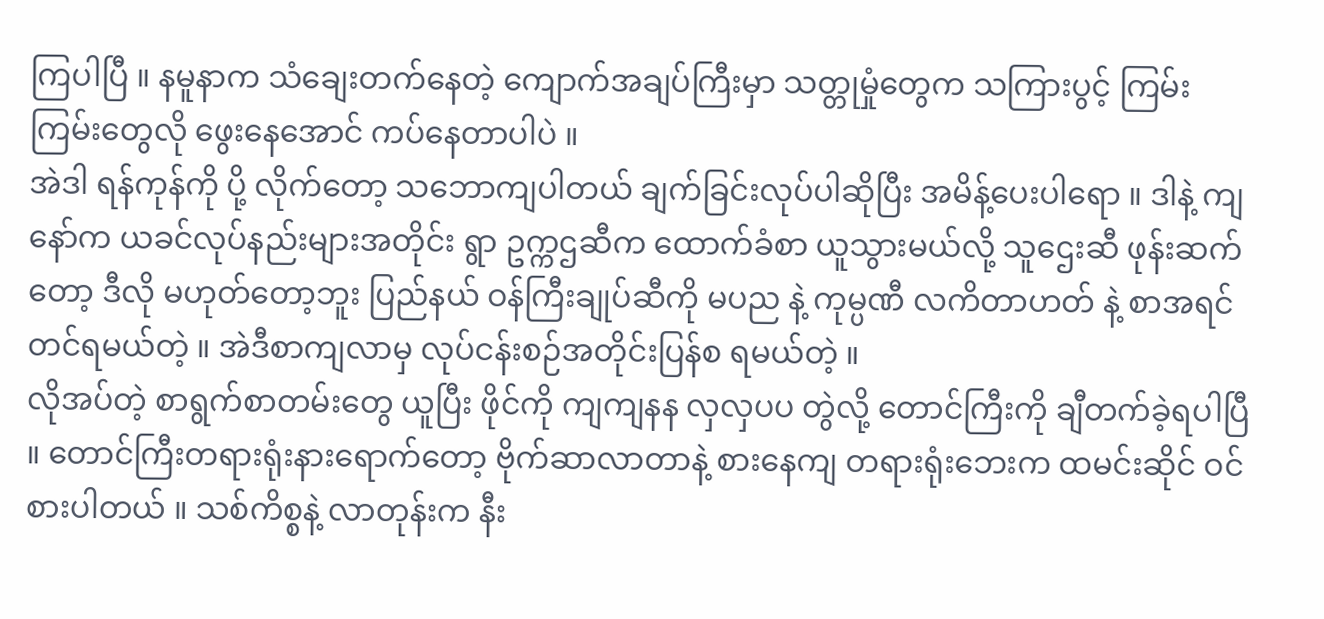ကြပါပြီ ။ နမူနာက သံချေးတက်နေတဲ့ ကျောက်အချပ်ကြီးမှာ သတ္တုမှုံတွေက သကြားပွင့် ကြမ်းကြမ်းတွေလို ဖွေးနေအောင် ကပ်နေတာပါပဲ ။
အဲဒါ ရန်ကုန်ကို ပို့ လိုက်တော့ သဘောကျပါတယ် ချက်ခြင်းလုပ်ပါဆိုပြီး အမိန့်ပေးပါရော ။ ဒါနဲ့ ကျနော်က ယခင်လုပ်နည်းများအတိုင်း ရွာ ဥက္ကဌဆီက ထောက်ခံစာ ယူသွားမယ်လို့ သူဌေးဆီ ဖုန်းဆက်တော့ ဒီလို မဟုတ်တော့ဘူး ပြည်နယ် ဝန်ကြီးချုပ်ဆီကို မပည နဲ့ ကုမ္ပဏီ လကိတာဟတ် နဲ့ စာအရင်တင်ရမယ်တဲ့ ။ အဲဒီစာကျလာမှ လုပ်ငန်းစဉ်အတိုင်းပြန်စ ရမယ်တဲ့ ။
လိုအပ်တဲ့ စာရွက်စာတမ်းတွေ ယူပြီး ဖိုင်ကို ကျကျနန လှလှပပ တွဲလို့ တောင်ကြီးကို ချီတက်ခဲ့ရပါပြီ ။ တောင်ကြီးတရားရုံးနားရောက်တော့ ဗိုက်ဆာလာတာနဲ့ စားနေကျ တရားရုံးဘေးက ထမင်းဆိုင် ဝင်စားပါတယ် ။ သစ်ကိစ္စနဲ့ လာတုန်းက နီး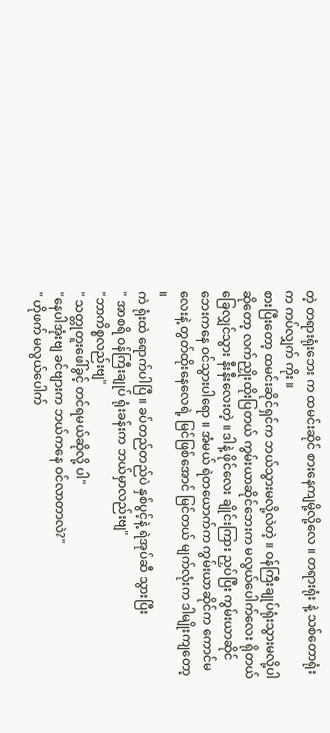တဲ့ တရားရုံးဘေး က ထမင်းဆိုင် စားနေကျမို့လို့လေ ။ တရားရုံး နဲ့ သစ်တောရုံးက ကပ်လျှက် ကိုး ။
စားပြီးတော့ ထမင်းဆိုင်ရှင်က ဘယ်သွားမလို့လဲတဲ့ ။ ဝန်ကြီးချုပ်ရုံးသွားမလို့ပါ ဆိုတော့ လက်ညှိုးထိုးပြတယ် ကွမ်းယာဆိုင်ဘေးက မလွယ်ပေါက်လေး ရိုတယ် ခြေလျှင်သွား နီးနီးလေးတဲ့ ။ ဒါနဲ့ ဖိုင်လေး ချိုင်းကြား ညှပ်ပြီး ကွမ်းယာဆိုင်ဘေးကနေ ဝင်သွားပါရော ။ အံမယ် ရဲတယောက်က ကွမ်းယာဆိုင်က ကောင်မလေးနဲ့ တွတ်ထိုးနေလေရဲ့ မြင်ဖြစ်အောင် မြင်တယ် မျက်လုံးက ဒါမျိုးကျတော့ ။
ကဲ ရုံးထဲ ရောက်ပါပြီ ။ ခပ်တည်တည်ပဲ နှစ်ပွင့်နဲ့ ရဲအုပ်ဆီ သွားပြီး
" အာစရိ ဝန်ကြီးချုပ် ရုံးခန်းက ဘယ်မှာလည်းဗျ"
"ဘာကိစ္စလည်းဗျ"
" သတ္တုတူးဖေါ်ခွင့် တင်ရမယ်ဆိုလို့ ပါ"
"နေပါအုံးဗျ ခင်ဗျားက ဘယ်ကနေ ဝင်လာတာလဲ?"
" ဟိုဖက် မလွယ်ပေါက်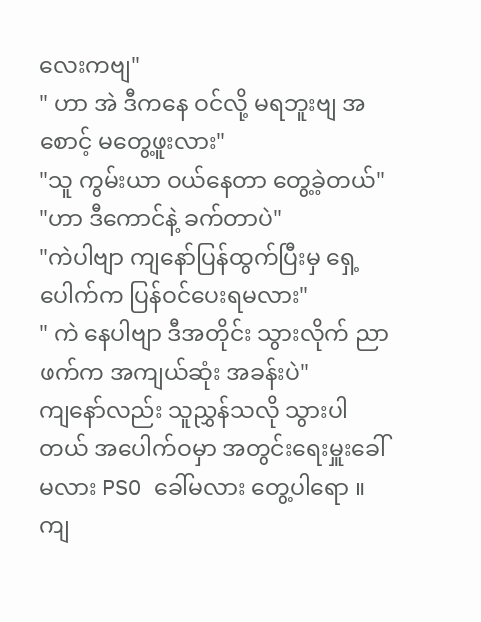လေးကဗျ"
" ဟာ အဲ ဒီကနေ ဝင်လို့ မရဘူးဗျ အစောင့် မတွေ့ဖူးလား"
"သူ ကွမ်းယာ ဝယ်နေတာ တွေ့ခဲ့တယ်"
"ဟာ ဒီကောင်နဲ့ ခက်တာပဲ"
"ကဲပါဗျာ ကျနော်ပြန်ထွက်ပြီးမှ ရှေ့ပေါက်က ပြန်ဝင်ပေးရမလား"
" ကဲ နေပါဗျာ ဒီအတိုင်း သွားလိုက် ညာဖက်က အကျယ်ဆုံး အခန်းပဲ"
ကျနော်လည်း သူညွှန်သလို သွားပါတယ် အပေါက်ဝမှာ အတွင်းရေးမှူးခေါ်မလား PSO ခေါ်မလား တွေ့ပါရော ။
ကျ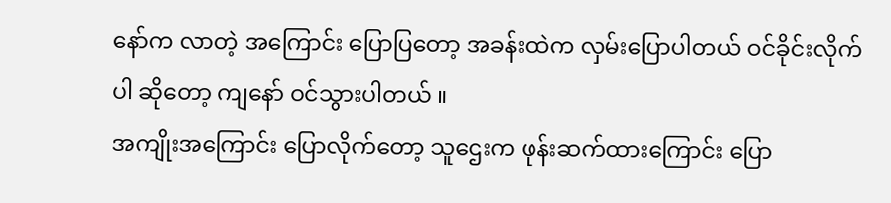နော်က လာတဲ့ အကြောင်း ပြောပြတော့ အခန်းထဲက လှမ်းပြောပါတယ် ဝင်ခိုင်းလိုက်ပါ ဆိုတော့ ကျနော် ဝင်သွားပါတယ် ။
အကျိုးအကြောင်း ပြောလိုက်တော့ သူဌေးက ဖုန်းဆက်ထားကြောင်း ပြော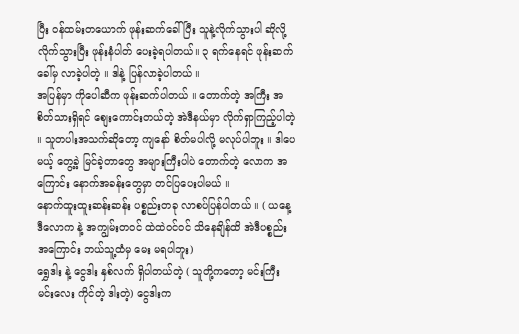ပြီး ဝန်ထမ်းတယောက် ဖုန်းဆက်ခေါ်ပြီး သူနဲ့လိုက်သွားပါ ဆိုလို့ လိုက်သွားပြီး ဖုန်းနံပါတ် ပေးခဲ့ရပါတယ်။ ၃ ရက်နေရင် ဖုန်းဆက် ခေါ်မှ လာခဲ့ပါတဲ့ ။ ဒါနဲ့ ပြန်လာခဲ့ပါတယ် ။
အပြန်မှာ ကိုပေါဆီက ဖုန်းဆက်ပါတယ် ။ တောက်တဲ့ အကြီး အစိတ်သားရှိရင် စျေးကောင်းတယ်တဲ့ အဲဒီနယ်မှာ လိုက်ရှာကြည့်ပါတဲ့ ။ သူတပါးအသက်ဆိုတော့ ကျနော် စိတ်မပါလို့ မလုပ်ပါဘူး ။ ဒါပေမယ့် တွေ့ခဲ့ မြင်ခဲ့တာတွေ အများကြီးပါပဲ တောက်တဲ့ လောက အကြောင်း နောက်အခန်းတွေမှာ တင်ပြပေးပါမယ် ။
နောက်ထူးထူးဆန်းဆန်း ပစ္စည်းတခု လာစပ်ပြန်ပါတယ် ။ ( ယနေ့ ဒီလောက နဲ့ အကျွမ်းတဝင် ထဲထဲဝင်ဝင် သိနေချိန်ထိ အဲဒီပစ္စည်းအကြောင်း ဘယ်သူ့ထံမှ မေး မရပါဘူး)
ရွှေဒါး နဲ့ ငွေဒါး နှစ်လက် ရှိပါတယ်တဲ့ ( သူတို့ကတော့ မင်းကြီး မင်းလေး ကိုင်တဲ့ ဒါးတဲ့) ငွေဒါးက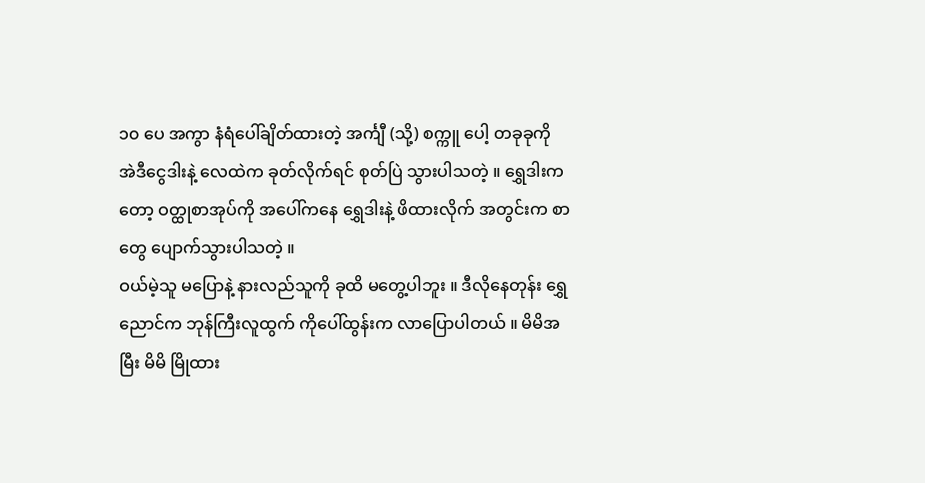၁၀ ပေ အကွာ နံရံပေါ်ချိတ်ထားတဲ့ အင်္ကျီ (သို့) စက္ကူ ပေါ့ တခုခုကို အဲဒီငွေဒါးနဲ့ လေထဲက ခုတ်လိုက်ရင် စုတ်ပြဲ သွားပါသတဲ့ ။ ရွှေဒါးကတော့ ဝတ္ထုစာအုပ်ကို အပေါ်ကနေ ရွှေဒါးနဲ့ ဖိထားလိုက် အတွင်းက စာတွေ ပျောက်သွားပါသတဲ့ ။
ဝယ်မဲ့သူ မပြောနဲ့ နားလည်သူကို ခုထိ မတွေ့ပါဘူး ။ ဒီလိုနေတုန်း ရွှေညောင်က ဘုန်ကြီးလူထွက် ကိုပေါ်ထွန်းက လာပြောပါတယ် ။ မိမိအမြီး မိမိ မြိုထား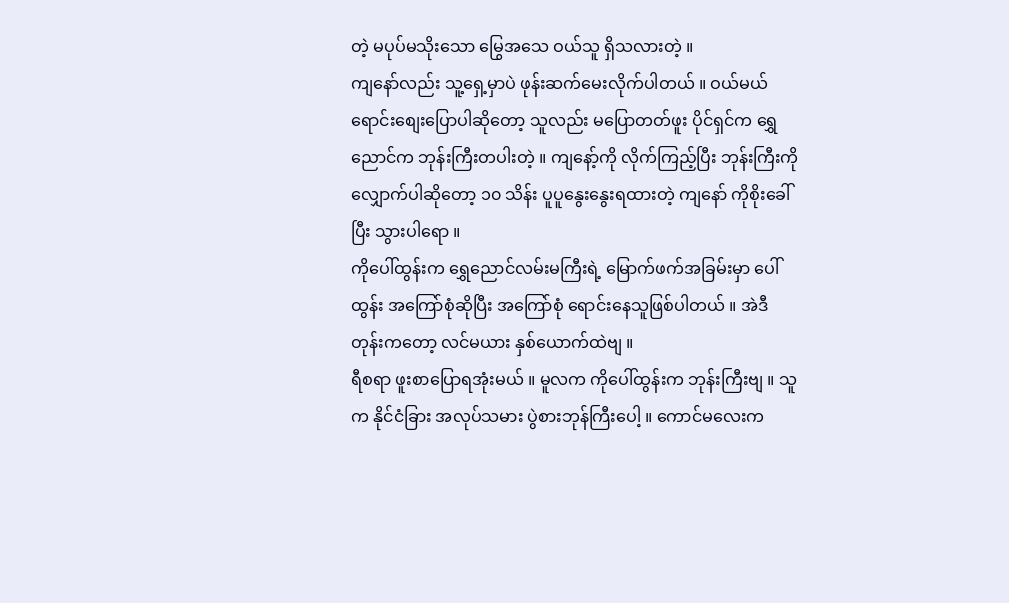တဲ့ မပုပ်မသိုးသော မြွေအသေ ဝယ်သူ ရှိသလားတဲ့ ။
ကျနော်လည်း သူ့ရှေ့မှာပဲ ဖုန်းဆက်မေးလိုက်ပါတယ် ။ ဝယ်မယ် ရောင်းစျေးပြောပါဆိုတော့ သူလည်း မပြောတတ်ဖူး ပိုင်ရှင်က ရွှေညောင်က ဘုန်းကြီးတပါးတဲ့ ။ ကျနော့်ကို လိုက်ကြည့်ပြီး ဘုန်းကြီးကို လျှောက်ပါဆိုတော့ ၁၀ သိန်း ပူပူနွေးနွေးရထားတဲ့ ကျနော် ကိုစိုးခေါ်ပြီး သွားပါရော ။
ကိုပေါ်ထွန်းက ရွှေညောင်လမ်းမကြီးရဲ့ မြောက်ဖက်အခြမ်းမှာ ပေါ်ထွန်း အကြော်စုံဆိုပြီး အကြော်စုံ ရောင်းနေသူဖြစ်ပါတယ် ။ အဲဒီတုန်းကတော့ လင်မယား နှစ်ယောက်ထဲဗျ ။
ရီစရာ ဖူးစာပြောရအုံးမယ် ။ မူလက ကိုပေါ်ထွန်းက ဘုန်းကြီးဗျ ။ သူက နိုင်ငံခြား အလုပ်သမား ပွဲစားဘုန်ကြီးပေါ့ ။ ကောင်မလေးက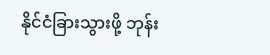နိုင်ငံခြားသွားဖို့ ဘုန်း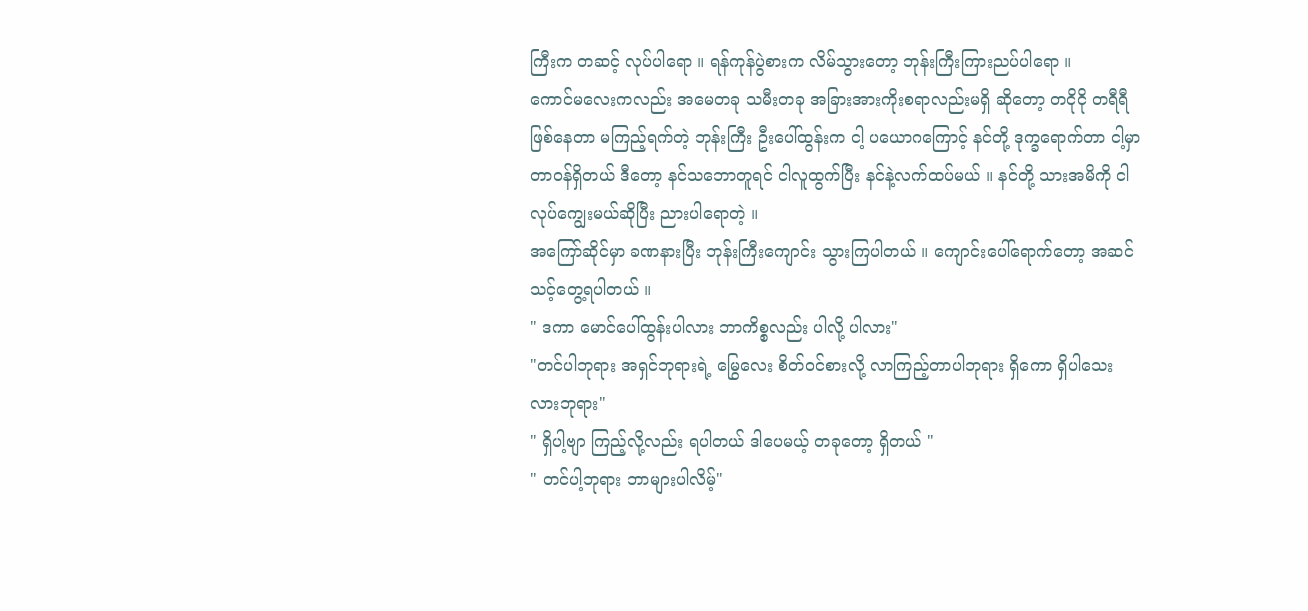ကြီးက တဆင့် လုပ်ပါရော ။ ရန်ကုန်ပွဲစားက လိမ်သွားတော့ ဘုန်းကြီးကြားညပ်ပါရော ။
ကောင်မလေးကလည်း အမေတခု သမီးတခု အခြားအားကိုးစရာလည်းမရှိ ဆိုတော့ တငိုငို တရီရီ ဖြစ်နေတာ မကြည့်ရက်တဲ့ ဘုန်းကြီး ဦးပေါ်ထွန်းက ငါ့ ပယောဂကြောင့် နင်တို့ ဒုက္ခရောက်တာ ငါ့မှာ တာဝန်ရှိတယ် ဒီတော့ နင်သဘောတူရင် ငါလူထွက်ပြီး နင်နဲ့လက်ထပ်မယ် ။ နင်တို့ သားအမိကို ငါလုပ်ကျွေးမယ်ဆိုပြီး ညားပါရောတဲ့ ။
အကြော်ဆိုင်မှာ ခဏနားပြီး ဘုန်းကြီးကျောင်း သွားကြပါတယ် ။ ကျောင်းပေါ်ရောက်တော့ အဆင်သင့်တွေ့ရပါတယ် ။
" ဒကာ မောင်ပေါ်ထွန်းပါလား ဘာကိစ္စလည်း ပါလို့ ပါလား"
"တင်ပါဘုရား အရှင်ဘုရားရဲ့ မြွေလေး စိတ်ဝင်စားလို့ လာကြည့်တာပါဘုရား ရှိကော ရှိပါသေးလားဘုရား"
" ရှိပါ့ဗျာ ကြည့်လို့လည်း ရပါတယ် ဒါပေမယ့် တခုတော့ ရှိတယ် "
" တင်ပါ့ဘုရား ဘာများပါလိမ့်"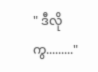" ဒီလိုကွ........."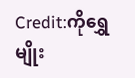Credit:ကိုရွှေမျိုး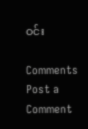ဝင်း

Comments
Post a Comment